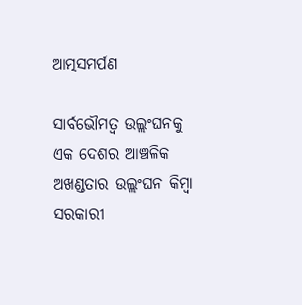ଆତ୍ମସମର୍ପଣ

ସାର୍ବଭୌମତ୍ୱ ଉଲ୍ଲଂଘନକୁ ଏକ ଦେଶର ଆଞ୍ଚଳିକ ଅଖଣ୍ଡତାର ଉଲ୍ଲଂଘନ କିମ୍ବା ସରକାରୀ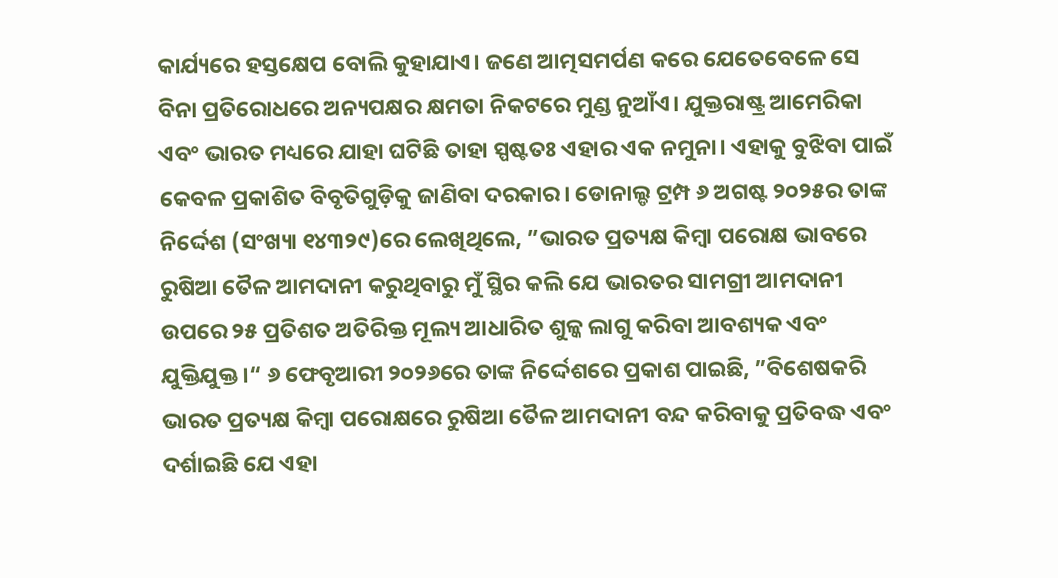କାର୍ଯ୍ୟରେ ହସ୍ତକ୍ଷେପ ବୋଲି କୁହାଯାଏ। ଜଣେ ଆତ୍ମସମର୍ପଣ କରେ ଯେତେବେଳେ ସେ ବିନା ପ୍ରତିରୋଧରେ ଅନ୍ୟପକ୍ଷର କ୍ଷମତା ନିକଟରେ ମୁଣ୍ଡ ନୁଆଁଏ। ଯୁକ୍ତରାଷ୍ଟ୍ର ଆମେରିକା ଏବଂ ଭାରତ ମଧ୍ୟରେ ଯାହା ଘଟିଛି ତାହା ସ୍ପଷ୍ଟତଃ ଏହାର ଏକ ନମୁନା। ଏହାକୁ ବୁଝିବା ପାଇଁ କେବଳ ପ୍ରକାଶିତ ବିବୃତିଗୁଡ଼ିକୁ ଜାଣିବା ଦରକାର। ଡୋନାଲ୍ଡ ଟ୍ରମ୍ପ ୬ ଅଗଷ୍ଟ ୨୦୨୫ର ତାଙ୍କ ନିର୍ଦ୍ଦେଶ (ସଂଖ୍ୟା ୧୪୩୨୯)ରେ ଲେଖିଥିଲେ, ”ଭାରତ ପ୍ରତ୍ୟକ୍ଷ କିମ୍ବା ପରୋକ୍ଷ ଭାବରେ ରୁଷିଆ ତୈଳ ଆମଦାନୀ କରୁଥିବାରୁ ମୁଁ ସ୍ଥିର କଲି ଯେ ଭାରତର ସାମଗ୍ରୀ ଆମଦାନୀ ଉପରେ ୨୫ ପ୍ରତିଶତ ଅତିରିକ୍ତ ମୂଲ୍ୟ ଆଧାରିତ ଶୁଳ୍କ ଲାଗୁ କରିବା ଆବଶ୍ୟକ ଏବଂ ଯୁକ୍ତିଯୁକ୍ତ।“ ୬ ଫେବୃଆରୀ ୨୦୨୬ରେ ତାଙ୍କ ନିର୍ଦ୍ଦେଶରେ ପ୍ରକାଶ ପାଇଛି, ”ବିଶେଷକରି ଭାରତ ପ୍ରତ୍ୟକ୍ଷ କିମ୍ବା ପରୋକ୍ଷରେ ରୁଷିଆ ତୈଳ ଆମଦାନୀ ବନ୍ଦ କରିବାକୁ ପ୍ରତିବଦ୍ଧ ଏବଂ ଦର୍ଶାଇଛି ଯେ ଏହା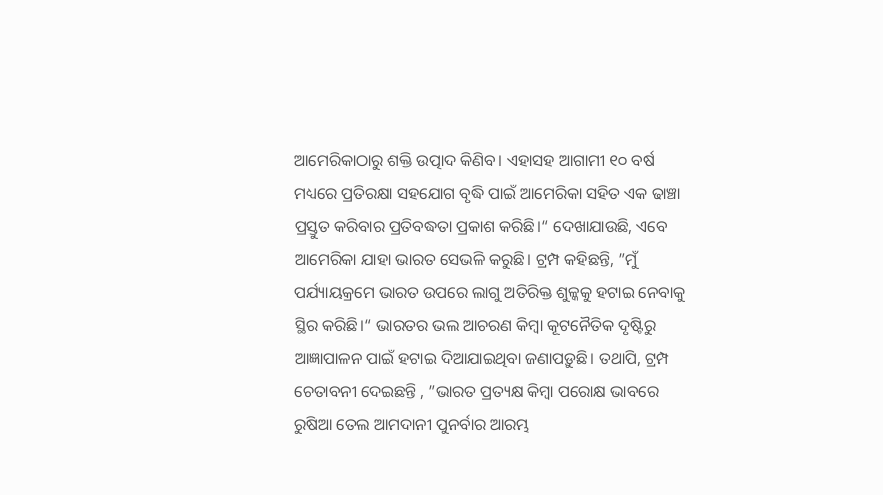ଆମେରିକାଠାରୁ ଶକ୍ତି ଉତ୍ପାଦ କିଣିବ। ଏହାସହ ଆଗାମୀ ୧୦ ବର୍ଷ ମଧ୍ୟରେ ପ୍ରତିରକ୍ଷା ସହଯୋଗ ବୃଦ୍ଧି ପାଇଁ ଆମେରିକା ସହିତ ଏକ ଢାଞ୍ଚା ପ୍ରସ୍ତୁତ କରିବାର ପ୍ରତିବଦ୍ଧତା ପ୍ରକାଶ କରିଛି।“ ଦେଖାଯାଉଛି, ଏବେ ଆମେରିକା ଯାହା ଭାରତ ସେଭଳି କରୁଛି। ଟ୍ରମ୍ପ କହିଛନ୍ତି, ”ମୁଁ ପର୍ଯ୍ୟାୟକ୍ରମେ ଭାରତ ଉପରେ ଲାଗୁ ଅତିରିକ୍ତ ଶୁଳ୍କକୁ ହଟାଇ ନେବାକୁ ସ୍ଥିର କରିଛି।“ ଭାରତର ଭଲ ଆଚରଣ କିମ୍ବା କୂଟନୈତିକ ଦୃଷ୍ଟିରୁ ଆଜ୍ଞାପାଳନ ପାଇଁ ହଟାଇ ଦିଆଯାଇଥିବା ଜଣାପଡ଼ୁଛି। ତଥାପି, ଟ୍ରମ୍ପ ଚେତାବନୀ ଦେଇଛନ୍ତି , ”ଭାରତ ପ୍ରତ୍ୟକ୍ଷ କିମ୍ବା ପରୋକ୍ଷ ଭାବରେ ରୁଷିଆ ତେଲ ଆମଦାନୀ ପୁନର୍ବାର ଆରମ୍ଭ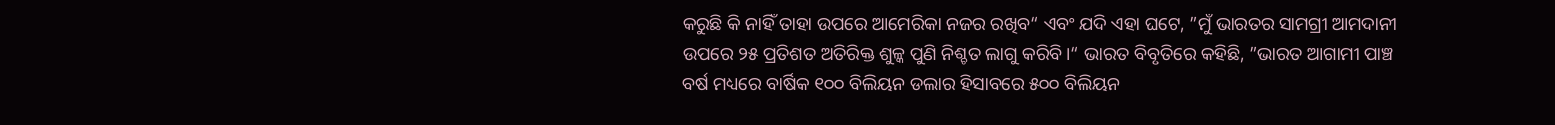କରୁଛି କି ନାହିଁ ତାହା ଉପରେ ଆମେରିକା ନଜର ରଖିବ“ ଏବଂ ଯଦି ଏହା ଘଟେ, ”ମୁଁ ଭାରତର ସାମଗ୍ରୀ ଆମଦାନୀ ଉପରେ ୨୫ ପ୍ରତିଶତ ଅତିରିକ୍ତ ଶୁଳ୍କ ପୁଣି ନିଶ୍ଚତ ଲାଗୁ କରିବି।“ ଭାରତ ବିବୃତିରେ କହିଛି, ”ଭାରତ ଆଗାମୀ ପାଞ୍ଚ ବର୍ଷ ମଧ୍ୟରେ ବାର୍ଷିକ ୧୦୦ ବିଲିୟନ ଡଲାର ହିସାବରେ ୫୦୦ ବିଲିୟନ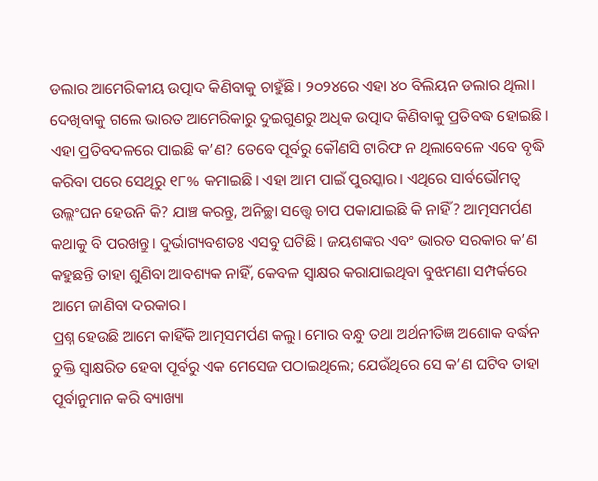ଡଲାର ଆମେରିକୀୟ ଉତ୍ପାଦ କିଣିବାକୁ ଚାହୁଁଛି। ୨୦୨୪ରେ ଏହା ୪୦ ବିଲିୟନ ଡଲାର ଥିଲା। ଦେଖିବାକୁ ଗଲେ ଭାରତ ଆମେରିକାରୁ ଦୁଇଗୁଣରୁ ଅଧିକ ଉତ୍ପାଦ କିଣିବାକୁ ପ୍ରତିବଦ୍ଧ ହୋଇଛି। ଏହା ପ୍ରତିବଦଳରେ ପାଇଛି କ’ଣ? ତେବେ ପୂର୍ବରୁ କୌଣସି ଟାରିଫ ନ ଥିଲାବେଳେ ଏବେ ବୃଦ୍ଧି କରିବା ପରେ ସେଥିରୁ ୧୮% କମାଇଛି। ଏହା ଆମ ପାଇଁ ପୁରସ୍କାର। ଏଥିରେ ସାର୍ବଭୌମତ୍ୱ ଉଲ୍ଲଂଘନ ହେଉନି କି? ଯାଞ୍ଚ କରନ୍ତୁ, ଅନିଚ୍ଛା ସତ୍ତ୍ୱେ ଚାପ ପକାଯାଇଛି କି ନାହିଁ? ଆତ୍ମସମର୍ପଣ କଥାକୁ ବି ପରଖନ୍ତୁ। ଦୁର୍ଭାଗ୍ୟବଶତଃ ଏସବୁ ଘଟିଛି। ଜୟଶଙ୍କର ଏବଂ ଭାରତ ସରକାର କ’ଣ କହୁଛନ୍ତି ତାହା ଶୁଣିବା ଆବଶ୍ୟକ ନାହିଁ, କେବଳ ସ୍ବାକ୍ଷର କରାଯାଇଥିବା ବୁଝମଣା ସମ୍ପର୍କରେ ଆମେ ଜାଣିବା ଦରକାର।
ପ୍ରଶ୍ନ ହେଉଛି ଆମେ କାହିଁକି ଆତ୍ମସମର୍ପଣ କଲୁ। ମୋର ବନ୍ଧୁ ତଥା ଅର୍ଥନୀତିଜ୍ଞ ଅଶୋକ ବର୍ଦ୍ଧନ ଚୁକ୍ତି ସ୍ବାକ୍ଷରିତ ହେବା ପୂର୍ବରୁ ଏକ ମେସେଜ ପଠାଇଥିଲେ; ଯେଉଁଥିରେ ସେ କ’ଣ ଘଟିବ ତାହା ପୂର୍ବାନୁମାନ କରି ବ୍ୟାଖ୍ୟା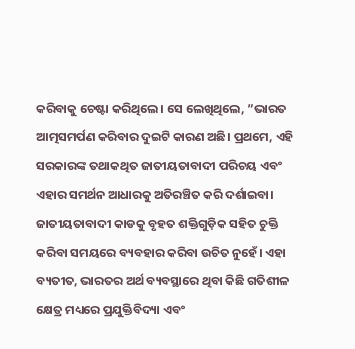କରିବାକୁ ଚେଷ୍ଟା କରିଥିଲେ। ସେ ଲେଖିଥିଲେ, ”ଭାରତ ଆତ୍ମସମର୍ପଣ କରିବାର ଦୁଇଟି କାରଣ ଅଛି। ପ୍ରଥମେ, ଏହି ସରକାରଙ୍କ ତଥାକଥିତ ଜାତୀୟତାବାଦୀ ପରିଚୟ ଏବଂ ଏହାର ସମର୍ଥନ ଆଧାରକୁ ଅତିରଞ୍ଚିତ କରି ଦର୍ଶାଇବା। ଜାତୀୟତାବାଦୀ କାଡକୁ ବୃହତ ଶକ୍ତିଗୁଡ଼ିକ ସହିତ ଚୁକ୍ତି କରିବା ସମୟରେ ବ୍ୟବହାର କରିବା ଉଚିତ ନୁହେଁ। ଏହା ବ୍ୟତୀତ, ଭାରତର ଅର୍ଥ ବ୍ୟବସ୍ଥାରେ ଥିବା କିଛି ଗତିଶୀଳ କ୍ଷେତ୍ର ମଧ୍ୟରେ ପ୍ରଯୁକ୍ତିବିଦ୍ୟା ଏବଂ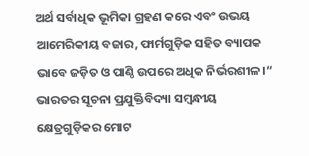ଅର୍ଥ ସର୍ବାଧିକ ଭୂମିକା ଗ୍ରହଣ କରେ ଏବଂ ଉଭୟ ଆମେରିକୀୟ ବଜାର, ଫାର୍ମଗୁଡ଼ିକ ସହିତ ବ୍ୟାପକ ଭାବେ ଜଡ଼ିତ ଓ ପାଣ୍ଠି ଉପରେ ଅଧିକ ନିର୍ଭରଶୀଳ।“ ଭାରତର ସୂଚନା ପ୍ରଯୁକ୍ତିବିଦ୍ୟା ସମ୍ବନ୍ଧୀୟ କ୍ଷେତ୍ରଗୁଡ଼ିକର ମୋଟ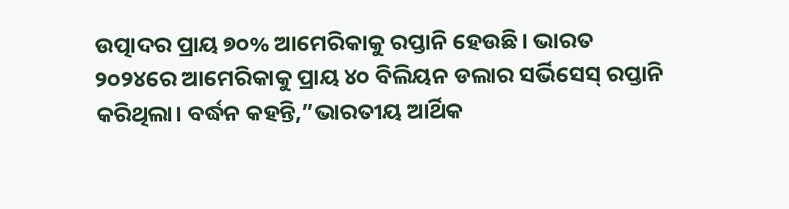ଉତ୍ପାଦର ପ୍ରାୟ ୭୦% ଆମେରିକାକୁ ରପ୍ତାନି ହେଉଛି। ଭାରତ ୨୦୨୪ରେ ଆମେରିକାକୁ ପ୍ରାୟ ୪୦ ବିଲିୟନ ଡଲାର ସର୍ଭିସେସ୍‌ ରପ୍ତାନି କରିଥିଲା। ବର୍ଦ୍ଧନ କହନ୍ତି,”ଭାରତୀୟ ଆର୍ଥିକ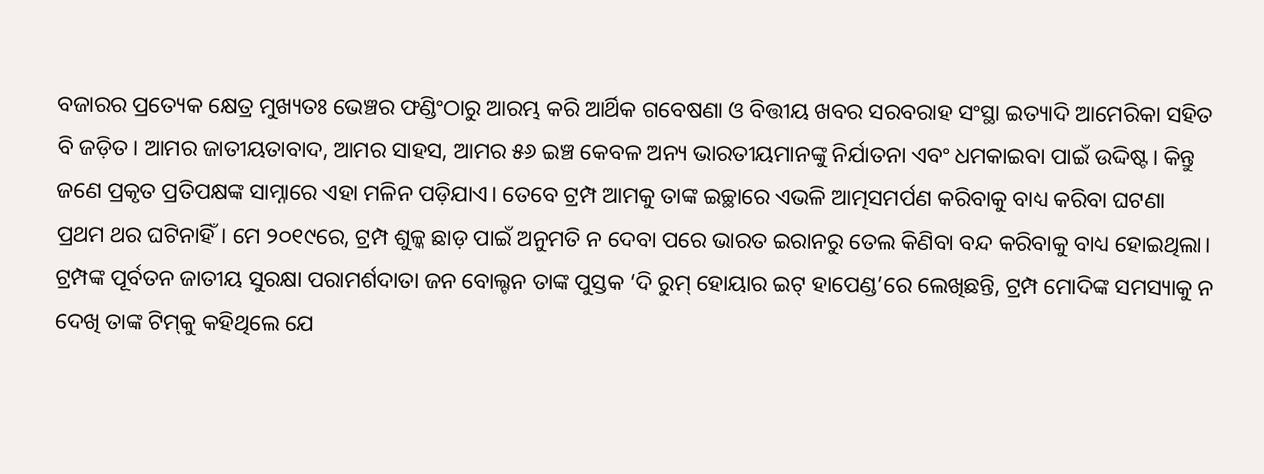ବଜାରର ପ୍ରତ୍ୟେକ କ୍ଷେତ୍ର ମୁଖ୍ୟତଃ ଭେଞ୍ଚର ଫଣ୍ଡିଂଠାରୁ ଆରମ୍ଭ କରି ଆର୍ଥିକ ଗବେଷଣା ଓ ବିତ୍ତୀୟ ଖବର ସରବରାହ ସଂସ୍ଥା ଇତ୍ୟାଦି ଆମେରିକା ସହିତ ବି ଜଡ଼ିତ। ଆମର ଜାତୀୟତାବାଦ, ଆମର ସାହସ, ଆମର ୫୬ ଇଞ୍ଚ କେବଳ ଅନ୍ୟ ଭାରତୀୟମାନଙ୍କୁ ନିର୍ଯାତନା ଏବଂ ଧମକାଇବା ପାଇଁ ଉଦ୍ଦିଷ୍ଟ। କିନ୍ତୁ ଜଣେ ପ୍ରକୃତ ପ୍ରତିପକ୍ଷଙ୍କ ସାମ୍ନାରେ ଏହା ମଳିନ ପଡ଼ିଯାଏ। ତେବେ ଟ୍ରମ୍ପ ଆମକୁ ତାଙ୍କ ଇଚ୍ଛାରେ ଏଭଳି ଆତ୍ମସମର୍ପଣ କରିବାକୁ ବାଧ୍ୟ କରିବା ଘଟଣା ପ୍ରଥମ ଥର ଘଟିନାହିଁ। ମେ ୨୦୧୯ରେ, ଟ୍ରମ୍ପ ଶୁଳ୍କ ଛାଡ଼ ପାଇଁ ଅନୁମତି ନ ଦେବା ପରେ ଭାରତ ଇରାନରୁ ତେଲ କିଣିବା ବନ୍ଦ କରିବାକୁ ବାଧ୍ୟ ହୋଇଥିଲା। ଟ୍ରମ୍ପଙ୍କ ପୂର୍ବତନ ଜାତୀୟ ସୁରକ୍ଷା ପରାମର୍ଶଦାତା ଜନ ବୋଲ୍ଟନ ତାଙ୍କ ପୁସ୍ତକ ‘ଦି ରୁମ୍‌ ହୋୟାର ଇଟ୍‌ ହାପେଣ୍ଡ’ରେ ଲେଖିଛନ୍ତି, ଟ୍ରମ୍ପ ମୋଦିଙ୍କ ସମସ୍ୟାକୁ ନ ଦେଖି ତାଙ୍କ ଟିମ୍‌କୁ କହିଥିଲେ ଯେ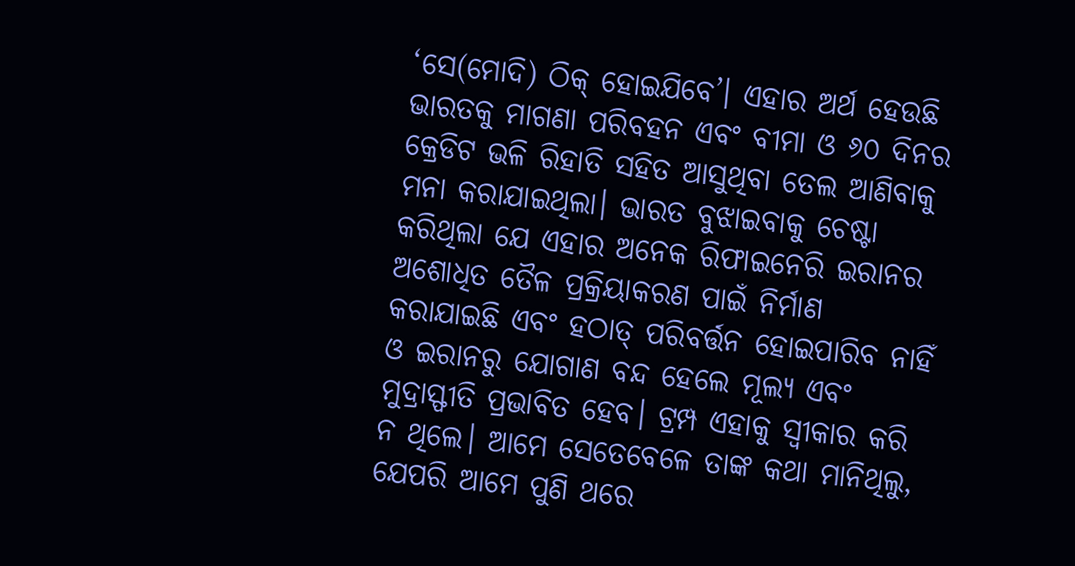‘ସେ(ମୋଦି) ଠିକ୍‌ ହୋଇଯିବେ’। ଏହାର ଅର୍ଥ ହେଉଛି ଭାରତକୁ ମାଗଣା ପରିବହନ ଏବଂ ବୀମା ଓ ୬୦ ଦିନର କ୍ରେଡିଟ ଭଳି ରିହାତି ସହିତ ଆସୁଥିବା ତେଲ ଆଣିବାକୁ ମନା କରାଯାଇଥିଲା। ଭାରତ ବୁଝାଇବାକୁ ଚେଷ୍ଟା କରିଥିଲା ଯେ ଏହାର ଅନେକ ରିଫାଇନେରି ଇରାନର ଅଶୋଧିତ ତୈଳ ପ୍ରକ୍ରିୟାକରଣ ପାଇଁ ନିର୍ମାଣ କରାଯାଇଛି ଏବଂ ହଠାତ୍‌ ପରିବର୍ତ୍ତନ ହୋଇପାରିବ ନାହିଁ ଓ ଇରାନରୁ ଯୋଗାଣ ବନ୍ଦ ହେଲେ ମୂଲ୍ୟ ଏବଂ ମୁଦ୍ରାସ୍ଫୀତି ପ୍ରଭାବିତ ହେବ। ଟ୍ରମ୍ପ ଏହାକୁ ସ୍ବୀକାର କରି ନ ଥିଲେ। ଆମେ ସେତେବେଳେ ତାଙ୍କ କଥା ମାନିଥିଲୁ, ଯେପରି ଆମେ ପୁଣି ଥରେ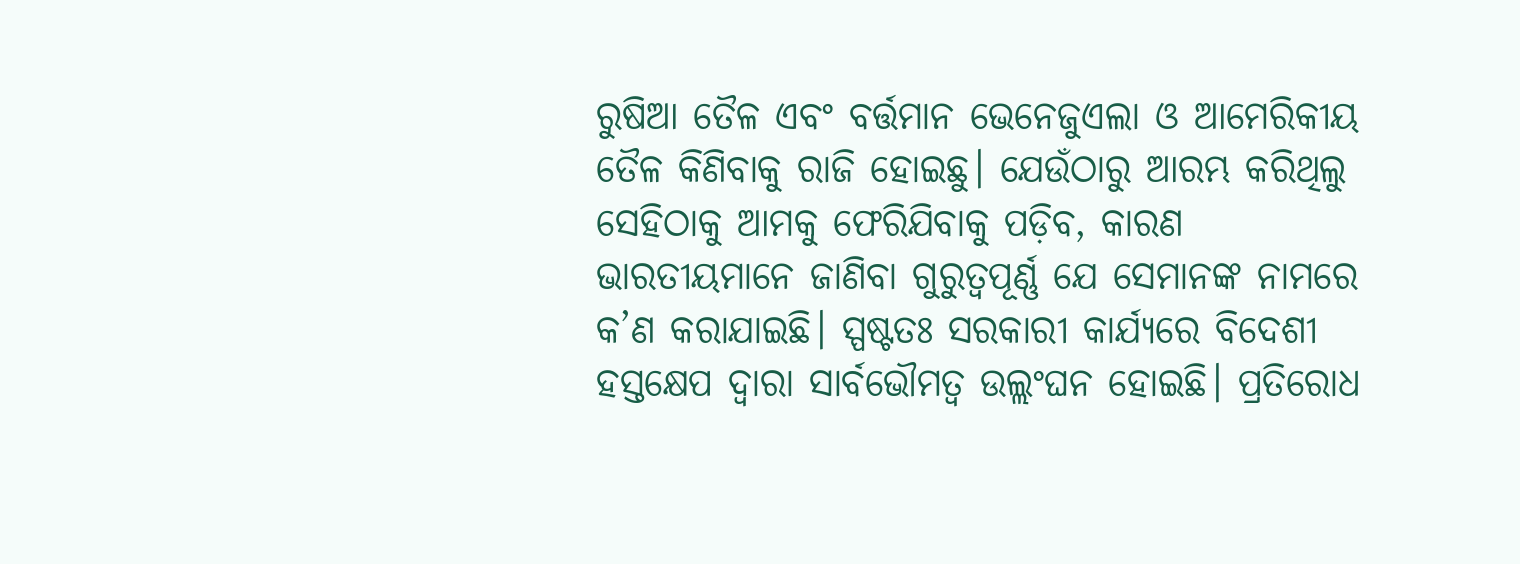ରୁଷିଆ ତୈଳ ଏବଂ ବର୍ତ୍ତମାନ ଭେନେଜୁଏଲା ଓ ଆମେରିକୀୟ ତୈଳ କିଣିବାକୁ ରାଜି ହୋଇଛୁ। ଯେଉଁଠାରୁ ଆରମ୍ଭ କରିଥିଲୁ ସେହିଠାକୁ ଆମକୁ ଫେରିଯିବାକୁ ପଡ଼ିବ, କାରଣ ଭାରତୀୟମାନେ ଜାଣିବା ଗୁରୁତ୍ୱପୂର୍ଣ୍ଣ ଯେ ସେମାନଙ୍କ ନାମରେ କ’ଣ କରାଯାଇଛି। ସ୍ପଷ୍ଟତଃ ସରକାରୀ କାର୍ଯ୍ୟରେ ବିଦେଶୀ ହସ୍ତକ୍ଷେପ ଦ୍ୱାରା ସାର୍ବଭୌମତ୍ୱ ଉଲ୍ଲଂଘନ ହୋଇଛି। ପ୍ରତିରୋଧ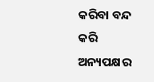କରିବା ବନ୍ଦ କରି ଅନ୍ୟପକ୍ଷର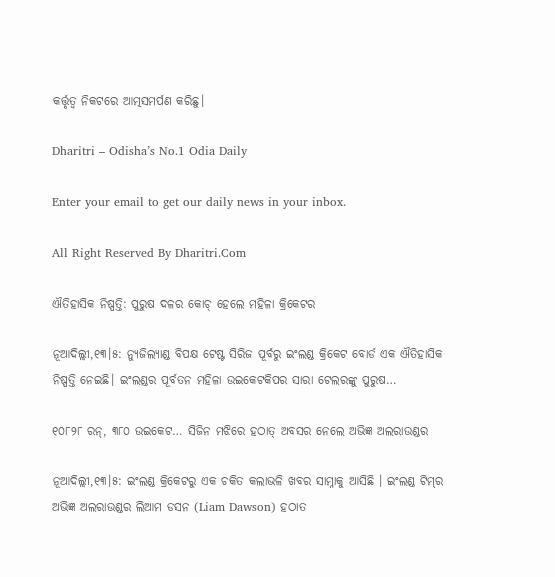କର୍ତ୍ତୃତ୍ୱ ନିକଟରେ ଆତ୍ମସମର୍ପଣ କରିଛୁ।

Dharitri – Odisha’s No.1 Odia Daily

Enter your email to get our daily news in your inbox.

All Right Reserved By Dharitri.Com

ଐତିହାସିକ ନିଷ୍ପତ୍ତି: ପୁରୁଷ ଦଳର କୋଚ୍ ହେଲେ ମହିଳା କ୍ରିକେଟର

ନୂଆଦିଲ୍ଲୀ,୧୩।୫: ନ୍ୟୁଜିଲ୍ୟାଣ୍ଡ ବିପକ୍ଷ ଟେଷ୍ଟ ସିରିଜ ପୂର୍ବରୁ ଇଂଲଣ୍ଡ କ୍ରିକେଟ ବୋର୍ଡ ଏକ ଐତିହାସିକ ନିଷ୍ପତ୍ତି ନେଇଛି। ଇଂଲଣ୍ଡର ପୂର୍ବତନ ମହିଳା ଉଇକେଟକିପର ସାରା ଟେଲରଙ୍କୁ ପୁରୁଷ…

୧୦୮୨୮ ରନ୍, ୩୮୦ ଉଇକେଟ… ସିଜିନ ମଝିରେ ହଠାତ୍ ଅବସର ନେଲେ ଅଭିଜ୍ଞ ଅଲରାଉଣ୍ଡର

ନୂଆଦିଲ୍ଲୀ,୧୩।୫: ଇଂଲଣ୍ଡ କ୍ରିକେଟରୁ ଏକ ଚକିତ କଲାଭଳି ଖବର ସାମ୍ନାକୁ ଆସିଛି । ଇଂଲଣ୍ଡ ଟିମ୍‌ର ଅଭିଜ୍ଞ ଅଲରାଉଣ୍ଡର ଲିଆମ ଡସନ (Liam Dawson) ହଠାତ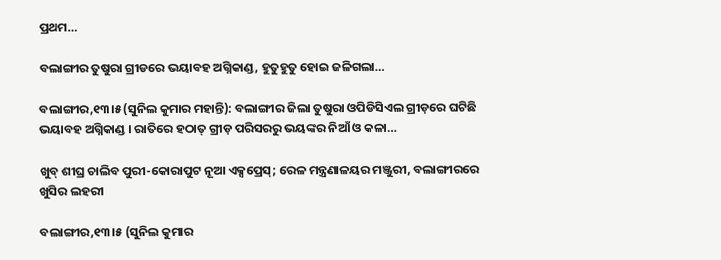ପ୍ରଥମ…

ବଲାଙ୍ଗୀର ତୁଷୁରା ଗ୍ରୀଡରେ ଭୟାବହ ଅଗ୍ନିକାଣ୍ଡ, ହୁତୁହୁତୁ ହୋଇ ଜଳିଗଲା…

ବଲାଙ୍ଗୀର,୧୩।୫(ସୁନିଲ କୁମାର ମହାନ୍ତି): ବଲାଙ୍ଗୀର ଜିଲା ତୁଷୁରା ଓପିଡିସିଏଲ ଗ୍ରୀଡ଼ରେ ଘଟିଛି ଭୟାବହ ଅଗ୍ନିକାଣ୍ଡ । ରାତିରେ ହଠାତ୍ ଗ୍ରୀଡ଼ ପରିସରରୁ ଭୟଙ୍କର ନିଆଁ ଓ କଳା…

ଖୁବ୍ ଶୀଘ୍ର ଚାଲିବ ପୁରୀ-କୋରାପୁଟ ନୂଆ ଏକ୍ସପ୍ରେସ୍‌; ରେଳ ମନ୍ତ୍ରଣାଳୟର ମଞ୍ଜୁରୀ, ବଲାଙ୍ଗୀରରେ ଖୁସିର ଲହରୀ

ବଲାଙ୍ଗୀର,୧୩।୫ (ସୁନିଲ କୁମାର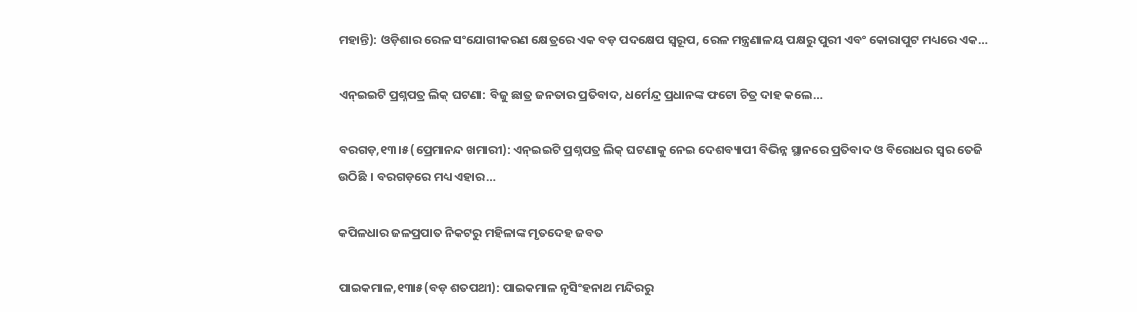ମହାନ୍ତି): ଓଡ଼ିଶାର ରେଳ ସଂଯୋଗୀକରଣ କ୍ଷେତ୍ରରେ ଏକ ବଡ଼ ପଦକ୍ଷେପ ସ୍ୱରୂପ, ରେଳ ମନ୍ତ୍ରଣାଳୟ ପକ୍ଷରୁ ପୁରୀ ଏବଂ କୋରାପୁଟ ମଧ୍ୟରେ ଏକ…

ଏନ୍ଇଇଟି ପ୍ରଶ୍ନପତ୍ର ଲିକ୍ ଘଟଣା: ବିଜୁ ଛାତ୍ର ଜନତାର ପ୍ରତିବାଦ, ଧର୍ମେନ୍ଦ୍ର ପ୍ରଧାନଙ୍କ ଫଟୋ ଚିତ୍ର ଦାହ କଲେ…

ବରଗଡ଼,୧୩।୫(ପ୍ରେମାନନ୍ଦ ଖମାରୀ): ଏନ୍ଇଇଟି ପ୍ରଶ୍ନପତ୍ର ଲିକ୍ ଘଟଣାକୁ ନେଇ ଦେଶବ୍ୟାପୀ ବିଭିନ୍ନ ସ୍ଥାନରେ ପ୍ରତିବାଦ ଓ ବିରୋଧର ସ୍ବର ତେଜି ଉଠିଛି । ବରଗଡ଼ରେ ମଧ୍ୟ ଏହାର…

କପିଳଧାର ଜଳପ୍ରପାତ ନିକଟରୁ ମହିଳାଙ୍କ ମୃତଦେହ ଜବତ

ପାଇକମାଳ,୧୩ା୫(ବଡ଼ ଶତପଥୀ): ପାଇକମାଳ ନୃସିଂହନାଥ ମନ୍ଦିରରୁ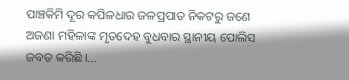ପାଞ୍ଚକିମି ଦୂର କପିଳଧାର ଜଳପ୍ରପାତ ନିକଟରୁ ଜଣେ ଅଜଣା ମହିଳାଙ୍କ ମୃତଦେହ ବୁଧବାର ସ୍ଥାନୀୟ ପୋଲିସ ଜବତ କରିଛି ।…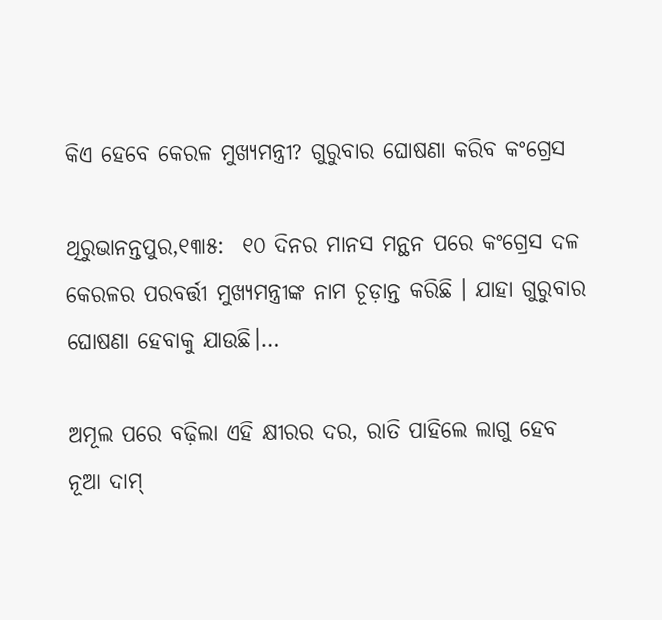କିଏ ହେବେ କେରଳ ମୁଖ୍ୟମନ୍ତ୍ରୀ? ଗୁରୁବାର ଘୋଷଣା କରିବ କଂଗ୍ରେସ

ଥିରୁଭାନନ୍ତପୁର,୧୩ା୫:  ୧୦ ଦିନର ମାନସ ମନ୍ଥନ ପରେ କଂଗ୍ରେସ ଦଳ କେରଳର ପରବର୍ତ୍ତୀ ମୁଖ୍ୟମନ୍ତ୍ରୀଙ୍କ ନାମ ଚୂଡ଼ାନ୍ତ କରିଛି । ଯାହା ଗୁରୁବାର ଘୋଷଣା ହେବାକୁ ଯାଉଛି।…

ଅମୂଲ ପରେ ବଢ଼ିଲା ଏହି କ୍ଷୀରର ଦର, ରାତି ପାହିଲେ ଲାଗୁ ହେବ ନୂଆ ଦାମ୍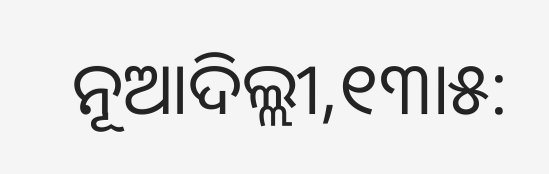ନୂଆଦିଲ୍ଲୀ,୧୩ା୫: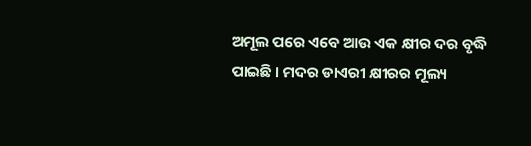ଅମୂଲ ପରେ ଏବେ ଆଉ ଏକ କ୍ଷୀର ଦର ବୃଦ୍ଧି ପାଇଛି । ମଦର ଡାଏରୀ କ୍ଷୀରର ମୂଲ୍ୟ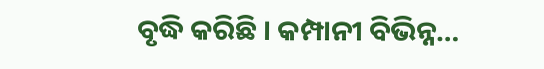ବୃଦ୍ଧି କରିଛି । କମ୍ପାନୀ ବିଭିନ୍ନ…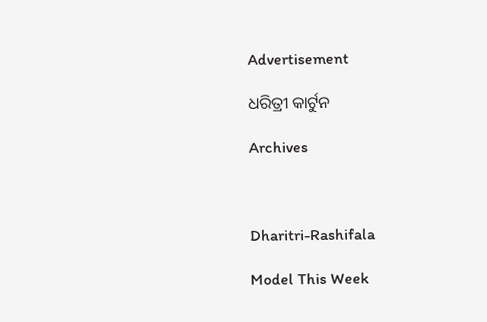Advertisement

ଧରିତ୍ରୀ କାର୍ଟୁନ

Archives



Dharitri-Rashifala

Model This Week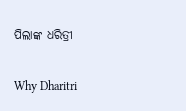ପିଲାଙ୍କ ଧରିତ୍ରୀ

Why Dharitri